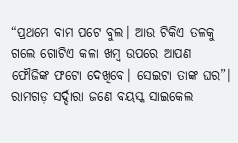“ପ୍ରଥମେ ବାମ ପଟେ ବୁଲ। ଆଉ ଟିକିଏ ତଳକୁ ଗଲେ ଗୋଟିଏ କଳା ଖମ୍ବ ଉପରେ ଆପଣ ଫୌଜିଙ୍କ ଫଟୋ ଦେଖିବେ। ସେଇଟା ତାଙ୍କ ଘର”। ରାମଗଡ଼ ସର୍ଦ୍ଦାରା ଜଣେ ବୟସ୍କ ସାଇକେଲ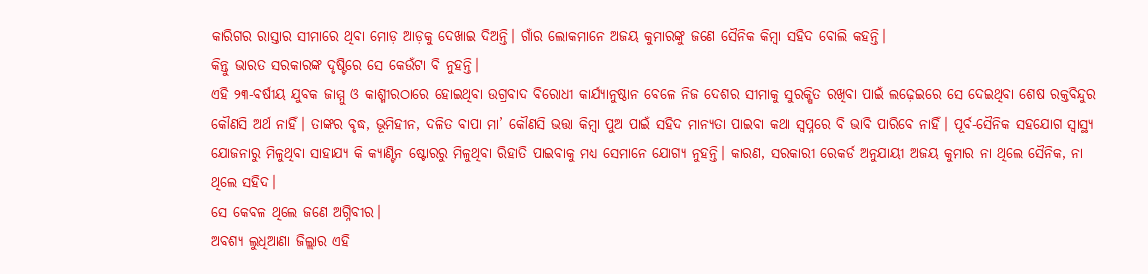କାରିଗର ରାସ୍ତାର ସୀମାରେ ଥିବା ମୋଡ଼ ଆଡ଼କୁ ଦେଖାଇ ଦିଅନ୍ତି। ଗାଁର ଲୋକମାନେ ଅଜୟ କୁମାରଙ୍କୁ ଜଣେ ସୈନିକ କିମ୍ବା ସହିଦ ବୋଲି କହନ୍ତି।
କିନ୍ତୁ ଭାରତ ସରକାରଙ୍କ ଦୃଷ୍ଟିରେ ସେ କେଉଁଟା ବି ନୁହନ୍ତି।
ଏହି ୨୩-ବର୍ଷୀୟ ଯୁବକ ଜାମ୍ମୁ ଓ କାଶ୍ମୀରଠାରେ ହୋଇଥିବା ଉଗ୍ରବାଦ ବିରୋଧୀ କାର୍ଯ୍ୟାନୁଷ୍ଠାନ ବେଳେ ନିଜ ଦେଶର ସୀମାକୁ ସୁରକ୍ଷିତ ରଖିବା ପାଇଁ ଲଢ଼େଇରେ ସେ ଦେଇଥିବା ଶେଷ ରକ୍ତବିନ୍ଦୁର କୌଣସି ଅର୍ଥ ନାହିଁ। ତାଙ୍କର ବୃଦ୍ଧ, ଭୂମିହୀନ, ଦଳିତ ବାପା ମା’ କୌଣସି ଭତ୍ତା କିମ୍ବା ପୁଅ ପାଇଁ ସହିଦ ମାନ୍ୟତା ପାଇବା କଥା ସ୍ଵପ୍ନରେ ବି ଭାବି ପାରିବେ ନାହିଁ। ପୂର୍ବ-ସୈନିକ ସହଯୋଗ ସ୍ଵାସ୍ଥ୍ୟ ଯୋଜନାରୁ ମିଳୁଥିବା ସାହାଯ୍ୟ କି କ୍ୟାଣ୍ଟିନ ଷ୍ଟୋରରୁ ମିଳୁଥିବା ରିହାତି ପାଇବାକୁ ମଧ୍ୟ ସେମାନେ ଯୋଗ୍ୟ ନୁହନ୍ତି। କାରଣ, ସରକାରୀ ରେକର୍ଡ ଅନୁଯାୟୀ ଅଜୟ କୁମାର ନା ଥିଲେ ସୈନିକ, ନା ଥିଲେ ସହିଦ।
ସେ କେବଳ ଥିଲେ ଜଣେ ଅଗ୍ନିବୀର।
ଅବଶ୍ୟ ଲୁଧିଆଣା ଜିଲ୍ଲାର ଏହି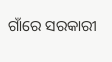ଗାଁରେ ସରକାରୀ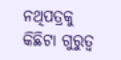ନଥିପତ୍ରକୁ କିଛିଟା ଗୁରୁତ୍ଵ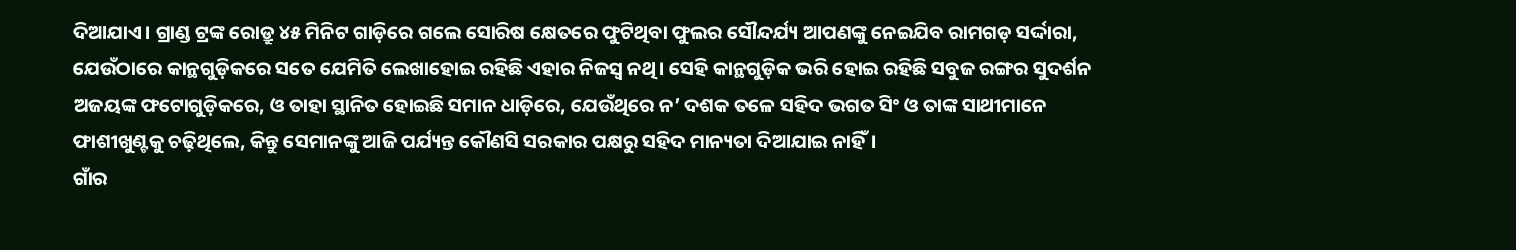ଦିଆଯାଏ। ଗ୍ରାଣ୍ଡ ଟ୍ରଙ୍କ ରୋଡ୍ରୁ ୪୫ ମିନିଟ ଗାଡ଼ିରେ ଗଲେ ସୋରିଷ କ୍ଷେତରେ ଫୁଟିଥିବା ଫୁଲର ସୌନ୍ଦର୍ଯ୍ୟ ଆପଣଙ୍କୁ ନେଇଯିବ ରାମଗଡ଼ ସର୍ଦ୍ଦାରା, ଯେଉଁଠାରେ କାନ୍ଥଗୁଡ଼ିକରେ ସତେ ଯେମିତି ଲେଖାହୋଇ ରହିଛି ଏହାର ନିଜସ୍ଵ ନଥି। ସେହି କାନ୍ଥଗୁଡ଼ିକ ଭରି ହୋଇ ରହିଛି ସବୁଜ ରଙ୍ଗର ସୁଦର୍ଶନ ଅଜୟଙ୍କ ଫଟୋଗୁଡ଼ିକରେ, ଓ ତାହା ସ୍ଥାନିତ ହୋଇଛି ସମାନ ଧାଡ଼ିରେ, ଯେଉଁଥିରେ ନ’ ଦଶକ ତଳେ ସହିଦ ଭଗତ ସିଂ ଓ ତାଙ୍କ ସାଥୀମାନେ ଫାଶୀଖୁଣ୍ଟକୁ ଚଢ଼ିଥିଲେ, କିନ୍ତୁ ସେମାନଙ୍କୁ ଆଜି ପର୍ଯ୍ୟନ୍ତ କୌଣସି ସରକାର ପକ୍ଷରୁ ସହିଦ ମାନ୍ୟତା ଦିଆଯାଇ ନାହିଁ।
ଗାଁର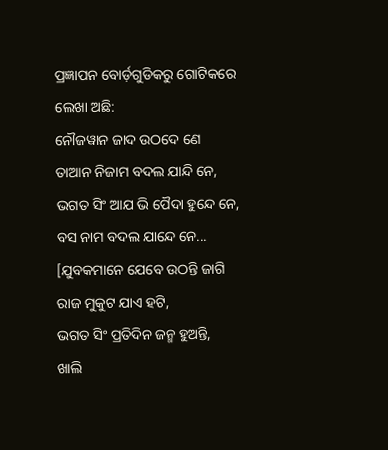ପ୍ରଜ୍ଞାପନ ବୋର୍ଡ଼ଗୁଡିକରୁ ଗୋଟିକରେ ଲେଖା ଅଛି:
ନୌଜୱାନ ଜାଦ ଉଠଦେ ଣେ
ତାଆନ ନିଜାମ ବଦଲ ଯାନ୍ଦି ନେ,
ଭଗତ ସିଂ ଆଯ ଭି ପୈଦା ହୁନ୍ଦେ ନେ,
ବସ ନାମ ବଦଲ ଯାନ୍ଦେ ନେ...
[ଯୁବକମାନେ ଯେବେ ଉଠନ୍ତି ଜାଗି
ରାଜ ମୁକୁଟ ଯାଏ ହଟି,
ଭଗତ ସିଂ ପ୍ରତିଦିନ ଜନ୍ମ ହୁଅନ୍ତି,
ଖାଲି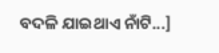ବଦଳି ଯାଇଥାଏ ନାଁଟି...]